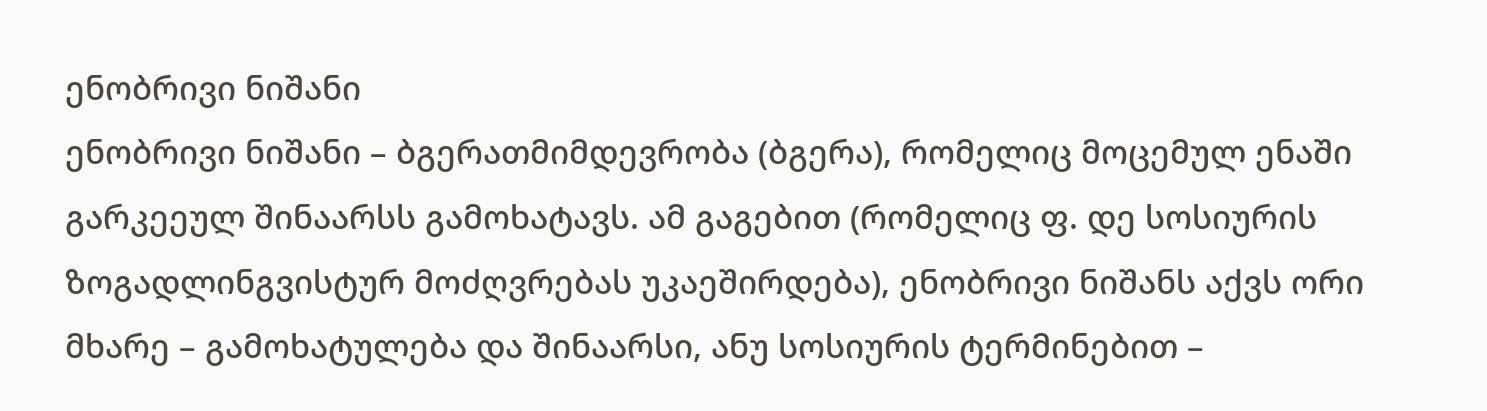ენობრივი ნიშანი
ენობრივი ნიშანი – ბგერათმიმდევრობა (ბგერა), რომელიც მოცემულ ენაში გარკეეულ შინაარსს გამოხატავს. ამ გაგებით (რომელიც ფ. დე სოსიურის ზოგადლინგვისტურ მოძღვრებას უკაეშირდება), ენობრივი ნიშანს აქვს ორი მხარე – გამოხატულება და შინაარსი, ანუ სოსიურის ტერმინებით –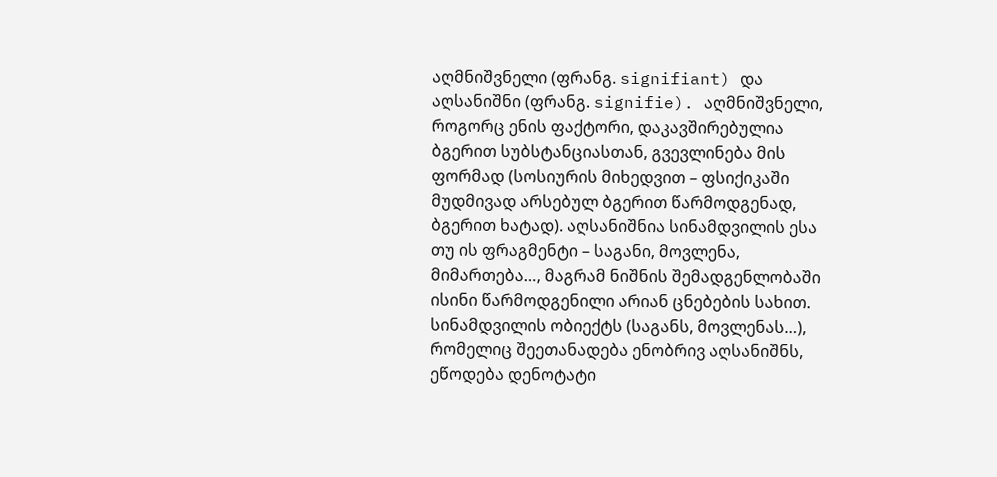აღმნიშვნელი (ფრანგ. signifiant) და აღსანიშნი (ფრანგ. signifie). აღმნიშვნელი, როგორც ენის ფაქტორი, დაკავშირებულია ბგერით სუბსტანციასთან, გვევლინება მის ფორმად (სოსიურის მიხედვით – ფსიქიკაში მუდმივად არსებულ ბგერით წარმოდგენად, ბგერით ხატად). აღსანიშნია სინამდვილის ესა თუ ის ფრაგმენტი – საგანი, მოვლენა, მიმართება…, მაგრამ ნიშნის შემადგენლობაში ისინი წარმოდგენილი არიან ცნებების სახით. სინამდვილის ობიექტს (საგანს, მოვლენას…), რომელიც შეეთანადება ენობრივ აღსანიშნს, ეწოდება დენოტატი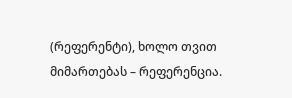(რეფერენტი), ხოლო თვით მიმართებას – რეფერენცია.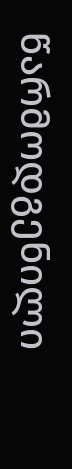წარმოდგენილი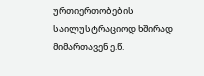ურთიერთობების საილუსტრაციოდ ხშირად მიმართავენ ე.წ.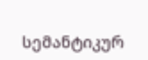სემანტიკურ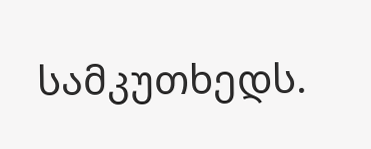სამკუთხედს.